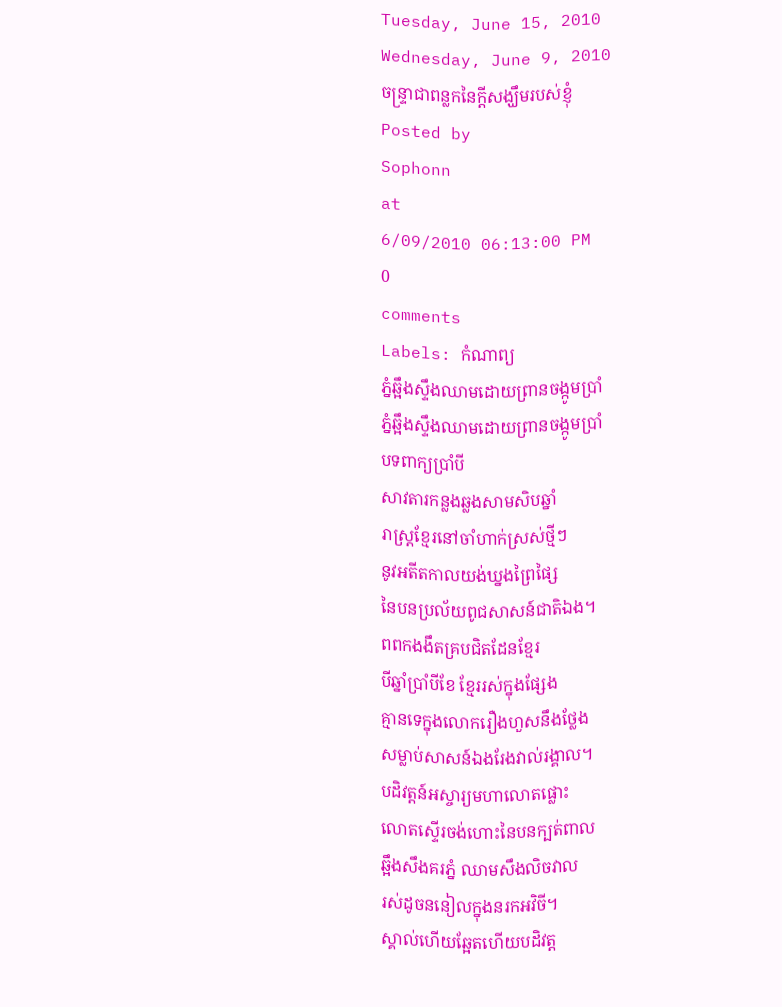Tuesday, June 15, 2010
Wednesday, June 9, 2010
ចន្រ្ទាជាពន្លកនៃក្តីសង្ឃឹមរបស់ខ្ញុំ
Posted by
Sophonn
at
6/09/2010 06:13:00 PM
0
comments
Labels: កំណាព្យ
ភ្នំឆ្អឹងស្ទឹងឈាមដោយព្រានចង្កូមប្រាំ
ភ្នំឆ្អឹងស្ទឹងឈាមដោយព្រានចង្កូមប្រាំ
បទពាក្យប្រាំបី
សាវតារកន្លងឆ្លងសាមសិបឆ្នាំ
រាស្ដ្រខ្មែរនៅចាំហាក់ស្រស់ថ្មីៗ
នូវអតីតកាលយង់ឃ្នងព្រៃផ្សៃ
នៃបនប្រល័យពូជសាសន៍ជាតិឯង។
ពពកងងឹតគ្របជិតដែនខ្មែរ
បីឆ្នាំប្រាំបីខែ ខ្មែររស់ក្នុងផ្សែង
គ្មានទេក្នុងលោករឿងហួសនឹងថ្លែង
សម្លាប់សាសន៍ឯងរែងវាល់រង្គាល។
បដិវត្ដន៍អស្ចារ្យមហាលោតផ្លោះ
លោតស្ទើរចង់ហោះនៃបនក្បត់ពាល
ឆ្អឹងសឹងគរភ្នំ ឈាមសឹងលិចវាល
រស់ដូចននៀលក្នុងនរកអវិចី។
ស្គាល់ហើយឆ្អែតហើយបដិវត្ដ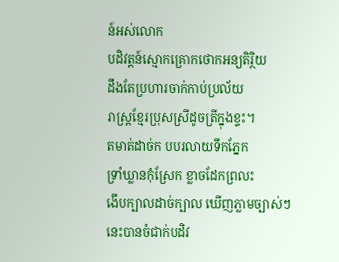ន៍អស់លោក
បដិវត្ដន៍ស្មោកគ្រោកថោកអន្យតិរ្ថិយ
ដឹងតែប្រហារចាក់កាប់ប្រល័យ
រាស្ដ្រខ្មែរប្រុសស្រីដូចត្រីក្នុងខ្ទះ។
តមាត់ដាច់ក បបរលាយទឹកភ្នែក
ទ្រាំឃ្លានកុំស្រែក ខ្លាចដែកព្រលះ
ងើបក្បាលដាច់ក្បាល ឃើញភ្លាមច្បាស់ៗ
នេះបានចំជាក់បដិវ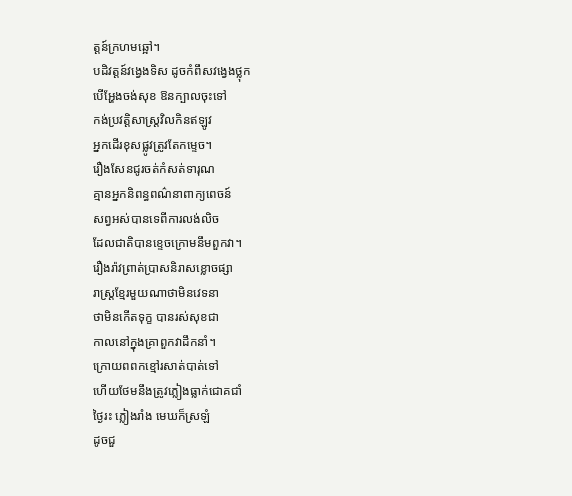ត្ដន៍ក្រហមឆ្អៅ។
បដិវត្ដន៍វង្វេងទិស ដូចកំពឹសវង្វេងថ្លុក
បើអ្ហែងចង់សុខ ឱនក្បាលចុះទៅ
កង់ប្រវត្ដិសាស្ដ្រវិលកិនឥឡូវ
អ្នកដើរខុសផ្លូវត្រូវតែកម្ទេច។
រឿងសែនជូរចត់កំសត់ទារុណ
គ្មានអ្នកនិពន្ធពណ៌នាពាក្យពេចន៍
សព្វអស់បានទេពីការលង់លិច
ដែលជាតិបានខ្ទេចក្រោមនឹមពួកវា។
រឿងរ៉ាវព្រាត់ប្រាសនិរាសខ្លោចផ្សា
រាស្ដ្រខ្មែរមួយណាថាមិនវេទនា
ថាមិនកើតទុក្ខ បានរស់សុខជា
កាលនៅក្នុងគ្រាពួកវាដឹកនាំ។
ក្រោយពពកខ្មៅរសាត់បាត់ទៅ
ហើយថែមនឹងត្រូវភ្លៀងធ្លាក់ជោគជាំ
ថ្ងៃរះ ភ្លៀងរាំង មេឃក៏ស្រឡំ
ដូចជួ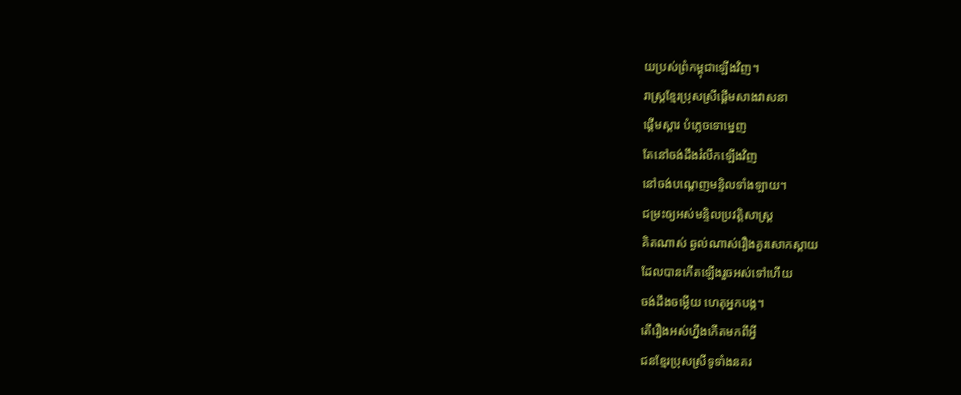យប្រស់ព្រំកម្ពុជាឡើងវិញ។
រាស្ដ្រខ្មែរប្រុសស្រីផ្ដើមសាងវាសនា
ផ្ដើមស្ដារ បំភ្លេចទោម្នេញ
តែនៅចង់ដឹងរំលឹកឡើងវិញ
នៅចង់បណ្ដេញមន្ទិលទាំងឡាយ។
ជម្រះឲ្យអស់មន្ទិលប្រវត្ដិសាស្ដ្រ
គិតណាស់ ឆ្ងល់ណាស់រឿងគួរសោកស្ដាយ
ដែលបានកើតឡើងរួចអស់ទៅហើយ
ចង់ដឹងចម្លើយ ហេតុអ្នកបង្ក។
តើរឿងអស់ហ្នឹងកើតមកពីអ្វី
ជនខ្មែរប្រុសស្រីទូទាំងនគរ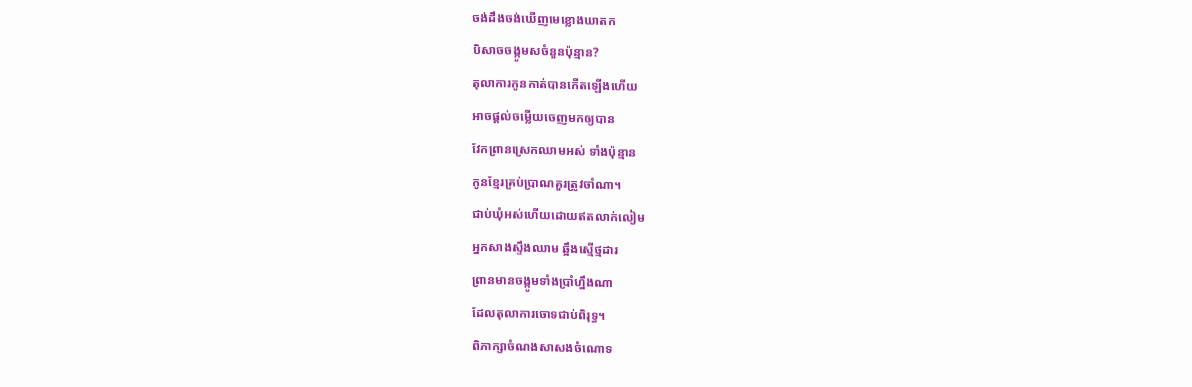ចង់ដឹងចង់ឃើញមេខ្លោងឃាតក
បិសាចចង្កូមសចំនួនប៉ុន្មាន?
តុលាការកូនកាត់បានកើតឡើងហើយ
អាចផ្ដល់ចម្លើយចេញមកឲ្យបាន
វែកព្រានស្រេកឈាមអស់ ទាំងប៉ុន្មាន
កូនខ្មែរគ្រប់ប្រាណគួរត្រូវចាំណា។
ជាប់ឃុំអស់ហើយដោយឥតលាក់លៀម
អ្នកសាងស្ទឹងឈាម ឆ្អឹងស្មើថ្មដារ
ព្រានមានចង្កូមទាំងប្រាំហ្នឹងណា
ដែលតុលាការចោទជាប់ពិរុទ្ធ។
ពិភាក្សាចំណងសាសងចំណោទ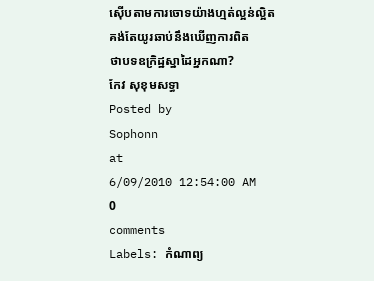ស៊ើបតាមការចោទយ៉ាងហ្មត់ល្អន់ល្អិត
គង់តែយូរឆាប់នឹងឃើញការពិត
ថាបទឧក្រិដ្ឋស្នាដៃអ្នកណា?
កែវ សុខុមសទ្ធា
Posted by
Sophonn
at
6/09/2010 12:54:00 AM
0
comments
Labels: កំណាព្យ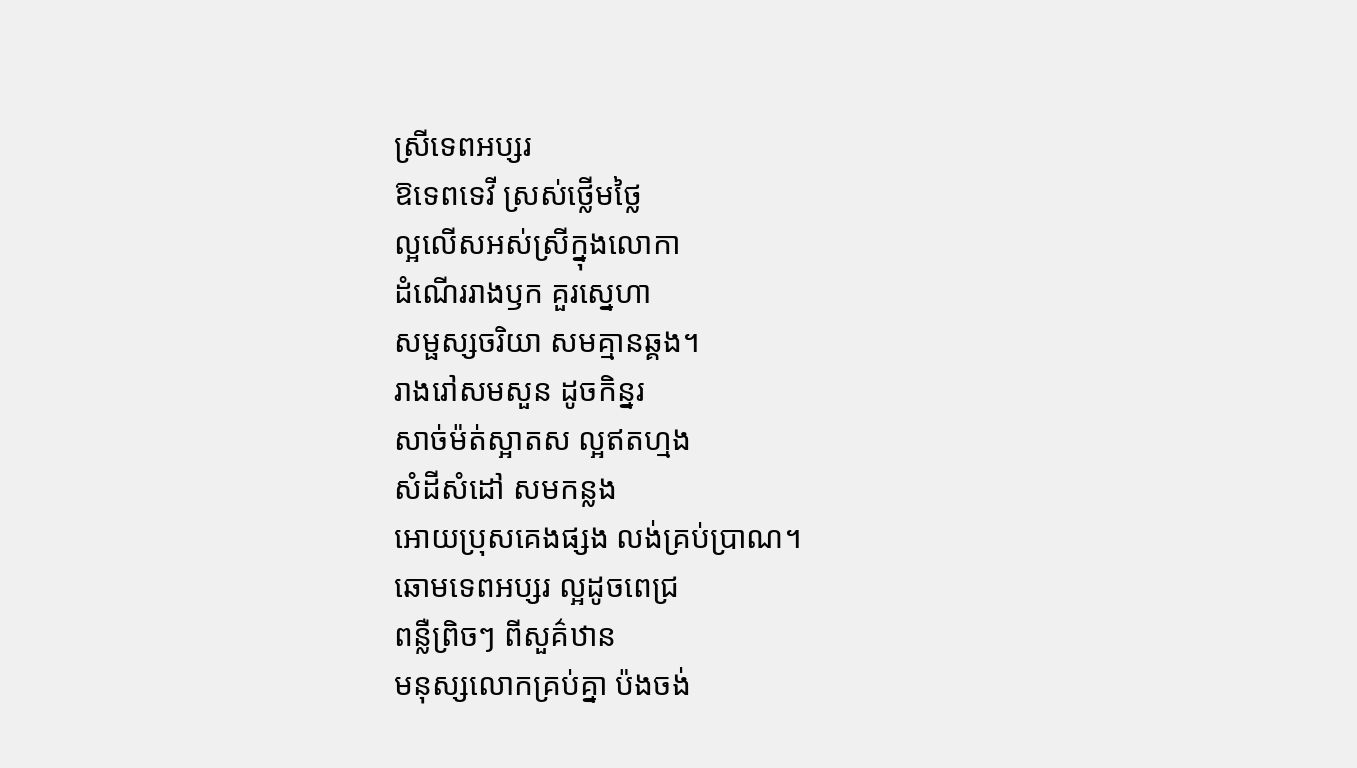ស្រីទេពអប្សរ
ឱទេពទេវី ស្រស់ថ្លើមថ្លៃ
ល្អលើសអស់ស្រីក្នុងលោកា
ដំណើររាងឫក គួរស្នេហា
សម្ផស្សចរិយា សមគ្មានឆ្គង។
រាងរៅសមសួន ដូចកិន្នរ
សាច់ម៉ត់ស្អាតស ល្អឥតហ្មង
សំដីសំដៅ សមកន្លង
អោយប្រុសគេងផ្សង លង់គ្រប់ប្រាណ។
ឆោមទេពអប្សរ ល្អដូចពេជ្រ
ពនឺ្លព្រិចៗ ពីសួគ៌ឋាន
មនុស្សលោកគ្រប់គ្នា ប៉ងចង់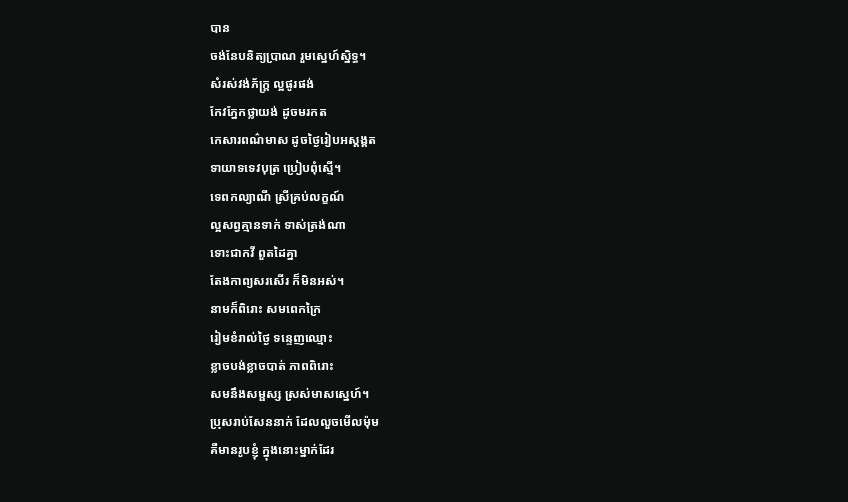បាន
ចង់នែបនិត្យប្រាណ រួមស្នេហ៍ស្និទ្ធ។
សំរស់វង់ភ័ក្រ្ត ល្អផូរផង់
កែវភ្នែកថ្លាយង់ ដូចមរកត
កេសារពណ៌មាស ដូចថ្ងៃរៀបអស្តង្គត
ទាយាទទេវបុត្រ ប្រៀបពុំស្មើ។
ទេពកល្យាណី ស្រីគ្រប់លក្ខណ៍
ល្អសព្វគ្មានទាក់ ទាស់ត្រង់ណា
ទោះជាកវី ពួតដៃគ្នា
តែងកាព្យសរសើរ ក៏មិនអស់។
នាមក៏ពិរោះ សមពេកក្រៃ
រៀមខំរាល់ថ្ងៃ ទន្ទេញឈ្មោះ
ខ្លាចបង់ខ្លាចបាត់ ភាពពិរោះ
សមនឹងសម្ផស្ស ស្រស់មាសស្នេហ៍។
ប្រុសរាប់សែននាក់ ដែលលួចមើលម៉ុម
គឺមានរូបខ្ញុំ ក្នុងនោះម្នាក់ដែរ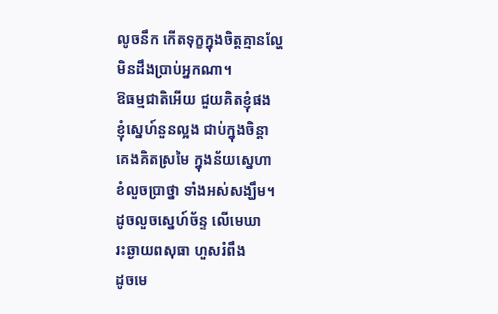លូចនឹក កើតទុក្ខក្នុងចិត្តគ្មានល្ហែ
មិនដឹងប្រាប់អ្នកណា។
ឱធម្មជាតិអើយ ជួយគិតខ្ញុំផង
ខ្ញុំស្នេហ៍នួនល្អង ជាប់ក្នុងចិន្តា
គេងគិតស្រមៃ ក្នុងន័យស្នេហា
ខំលួចបា្រថ្នា ទាំងអស់សង្ឃឹម។
ដូចលួចស្នេហ៍ច័ន្ទ លើមេឃា
រះឆ្ងាយពសុធា ហួសរំពឹង
ដូចមេ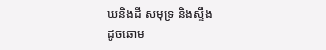ឃនិងដី សមុទ្រ និងសឹ្ទង
ដូចឆោម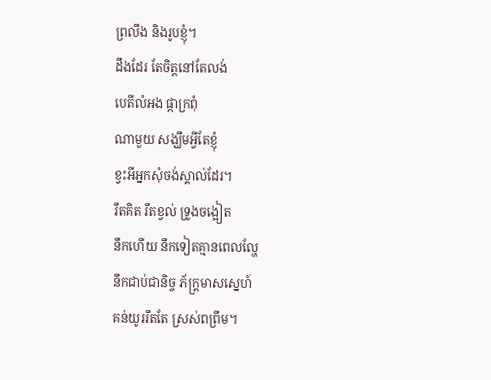ព្រលឹង និងរូបខ្ញុំ។
ដឹងដែរ តែចិត្តនៅតែលង់
បេតីលំអង ផ្កាក្រពុំ
ណាមួយ សង្ឃឹមអ្វីតែខ្ញុំ
ខ្វះអីអ្នកសុំចង់ស្គាល់ដែរ។
រឹតគិត រឹតខ្វល់ ទ្រូងចង្អៀត
នឹកហើយ នឹកទៀតគ្មានពេលល្ហែ
នឹកជាប់ជានិច្ច ភ័ក្រ្តមាសស្នេហ៍
គន់យូររឹតតែ ស្រស់ពព្រឹម។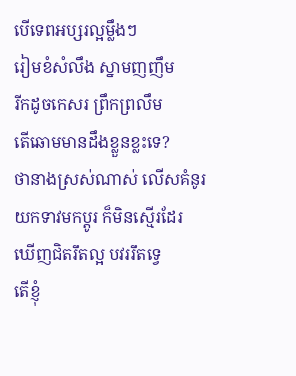បើទេពអប្សរល្អម្លឹងៗ
រៀមខំសំលឹង ស្នាមញញឹម
រីកដូចកេសរ ព្រឹកព្រលឹម
តើឆោមមានដឹងខ្លួនខ្លះទេ?
ថានាងស្រស់ណាស់ លើសគំនូរ
យកទាវមកប្តូរ ក៏មិនស្មើរដែរ
ឃើញជិតរឹតល្អ បវររឹតទ្វេ
តើខ្ញុំ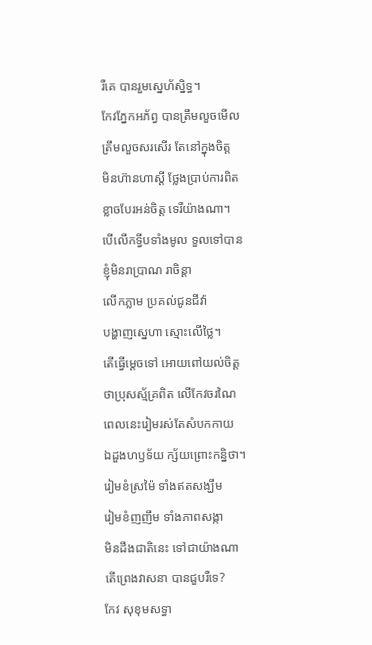រឺគេ បានរួមស្នេហ័ស្និទ្ធ។
កែវភ្នែកអភ័ព្វ បានត្រឹមលួចមើល
ត្រឹមលួចសរសើរ តែនៅក្នុងចិត្ត
មិនហ៊ានហាស្តី ថ្លែងបា្រប់ការពិត
ខ្លាចបែរអន់ចិត្ត ទេរឺយ៉ាងណា។
បើលើកទ្វីបទាំងមូល ទួលទៅបាន
ខ្ញុំមិនរាប្រាណ រាចិន្តា
លើកភ្លាម ប្រគល់ជូនជីវ៉ា
បង្ហាញស្នេហា ស្មោះលើថ្លៃ។
តើធ្វើម្តេចទៅ អោយពៅយល់ចិត្ត
ថាប្រុសស្ម័គ្រពិត លើកែវចរណៃ
ពេលនេះរៀមរស់តែសំបកកាយ
ឯដួងហឫទ័យ ក្ស័យព្រោះកន្និថា។
រៀមខំស្រម៉ៃ ទាំងឥតសង្ឃឹម
រៀមខំញញឹម ទាំងភាពសង្កា
មិនដឹងជាតិនេះ ទៅជាយ៉ាងណា
តើព្រេងវាសនា បានជួបរឺទេ?
កែវ សុខុមសទ្ធា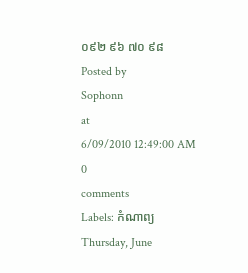០៩២ ៩៦ ៧០ ៩៨
Posted by
Sophonn
at
6/09/2010 12:49:00 AM
0
comments
Labels: កំណាព្យ
Thursday, June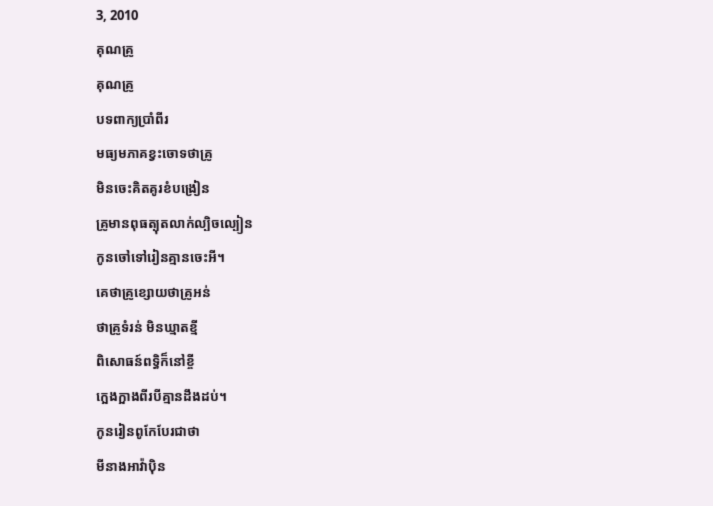3, 2010
គុណគ្រូ
គុណគ្រូ
បទពាក្យប្រាំពីរ
មធ្យមភាគខ្វះចោទថាគ្រូ
មិនចេះគិតគូរខំបង្រៀន
គ្រូមានពុធត្បុតលាក់ល្បិចល្បៀន
កូនចៅទៅរៀនគ្មានចេះអី។
គេថាគ្រូខ្សោយថាគ្រូអន់
ថាគ្រូទំរន់ មិនឃ្មាតខី្ម
ពិសោធន៍ពទ្ធិក៏នៅខ្ចី
ក្អេងក្អាងពីរបីគ្មានដឹងដប់។
កូនរៀនពូកែបែរជាថា
មីនាងអាវ៉ាប៉ិន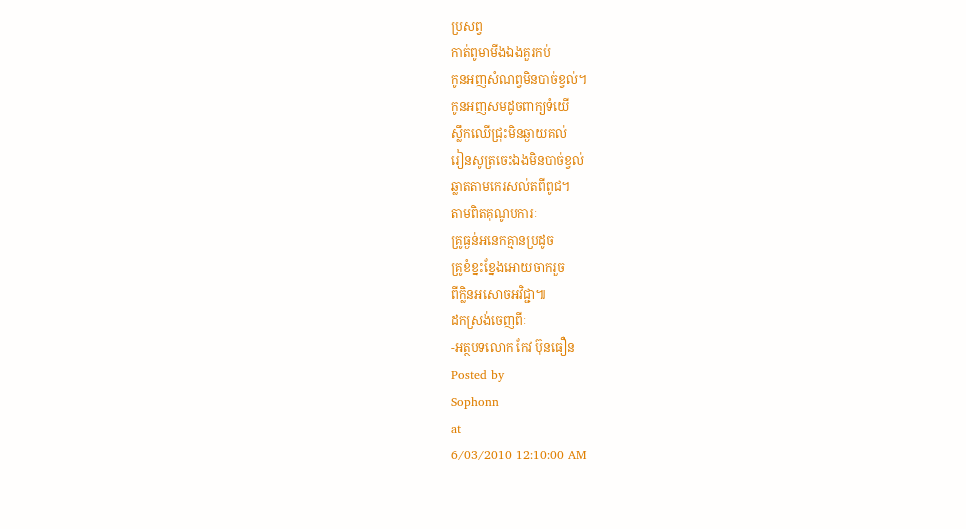ប្រសព្វ
កាត់ពូមាមីងឯងគួរកប់
កូនអញសំណព្វមិនបាច់ខ្វល់។
កូនអញសមដូចពាក្យទំយើ
សឹ្លកឈើជ្រុះមិនឆ្ងាយគល់
រៀនសូត្រចេះឯងមិនបាច់ខ្វល់
ឆ្លាតតាមកេរសល់តពីពូជ។
តាមពិតគុណូបការៈ
គ្រូធ្ងន់អនេកគ្មានប្រដូច
គ្រូខំខ្នះខ្នែងអោយចាករួច
ពីក្លិនអសោចអវិជ្ជា៕
ដកស្រង់ចេញពីៈ
-អត្ថបទលោក កែវ ប៊ុនធឿន
Posted by
Sophonn
at
6/03/2010 12:10:00 AM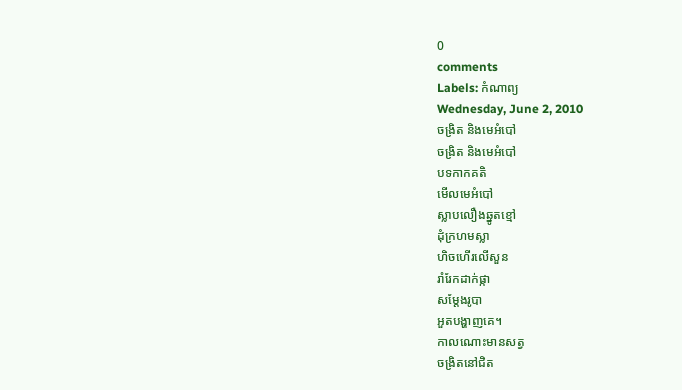0
comments
Labels: កំណាព្យ
Wednesday, June 2, 2010
ចង្រិត និងមេអំបៅ
ចង្រិត និងមេអំបៅ
បទកាកគតិ
មើលមេអំបៅ
ស្លាបលឿងឆ្នូតខ្មៅ
ដុំក្រហមស្លា
ហិចហើរលើសួន
រាំរែកដាក់ផ្កា
សម្តែងរូបា
អួតបង្ហាញគេ។
កាលណោះមានសត្វ
ចង្រិតនៅជិត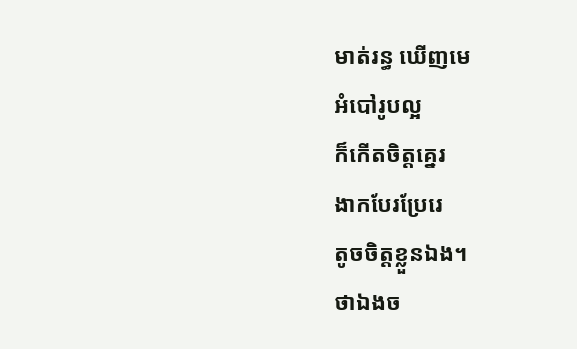មាត់រន្ធ ឃើញមេ
អំបៅរូបល្អ
ក៏កើតចិត្តគ្នេរ
ងាកបែរប្រែរេ
តូចចិត្តខ្លួនឯង។
ថាឯងច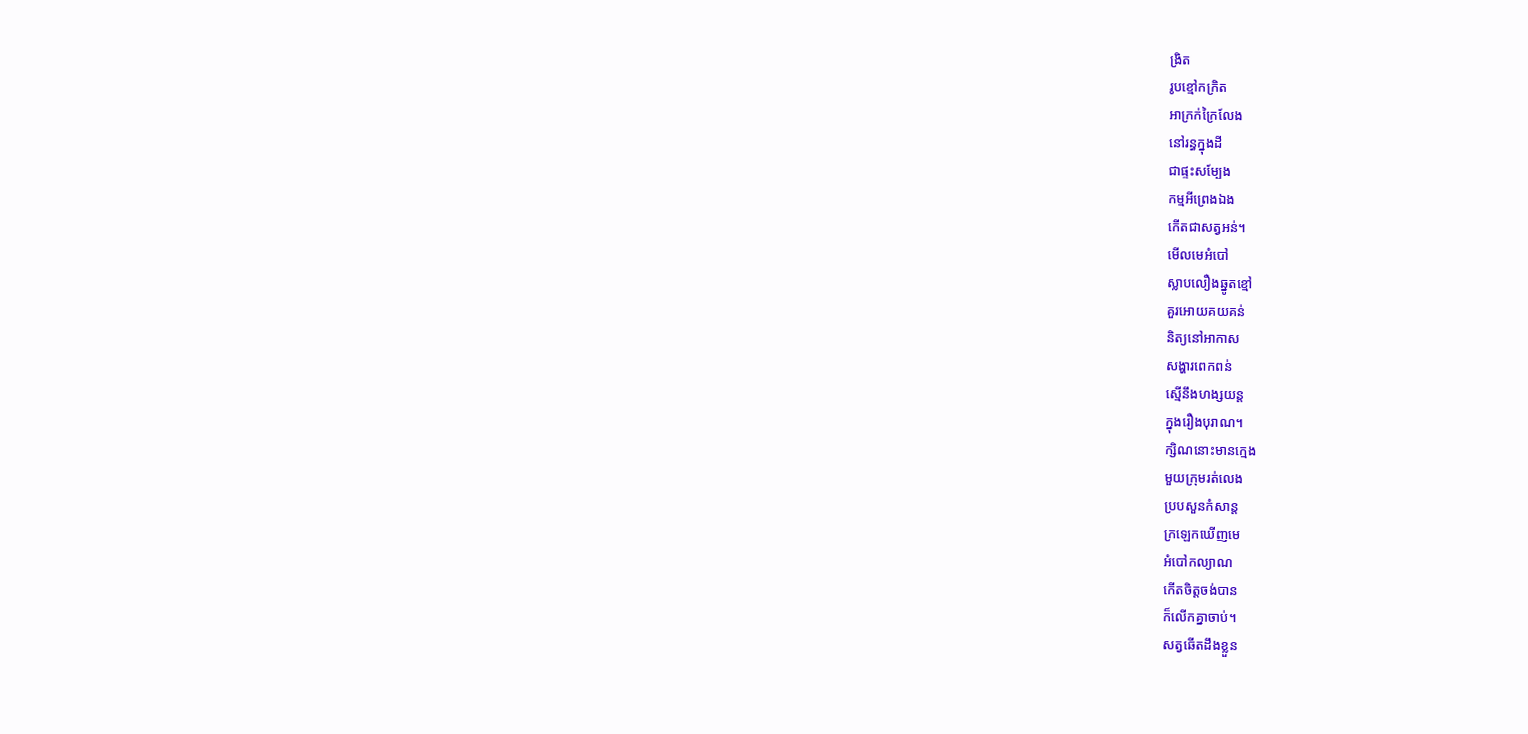ង្រិត
រូបខ្មៅកក្រិត
អាក្រក់ក្រៃលែង
នៅរន្ធក្នុងដី
ជាផ្ទះសម្បែង
កម្មអីព្រេងឯង
កើតជាសត្វអន់។
មើលមេអំបៅ
ស្លាបលឿងឆ្នូតខ្មៅ
គួរអោយគយគន់
និត្យនៅអាកាស
សង្ហារពេកពន់
ស្មើនឹងហង្សយន្ត
ក្នុងរឿងបុរាណ។
ក្សិណនោះមានក្មេង
មួយក្រុមរត់លេង
ប្របសួនកំសាន្ត
ក្រឡេកឃើញមេ
អំបៅកល្យាណ
កើតចិត្តចង់បាន
ក៏លើកគ្នាចាប់។
សត្វឆើតដឹងខ្លួន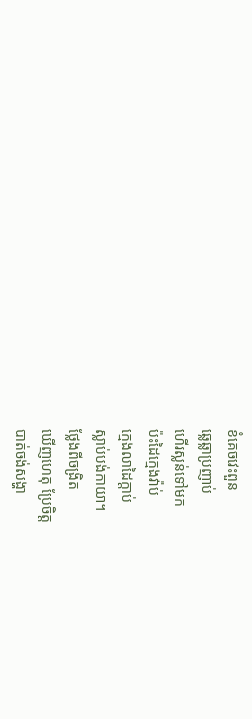ខំគេចវេះពួន
ឆ្លេឆ្លាប្រញាប់
ហើរស្លន់ទៅមក
ប៉ះដៃក្មេងវ៉ាប់
ក្មេងលាដៃក្តាប់
ស្លាប់បង់កាយា។
ថ្លែងពីចង្រិត
ឃើញហេតុ ប្រែចិត្ត
បាត់ចង់សង្ហា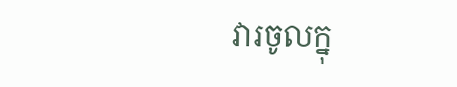វារចូលក្នុ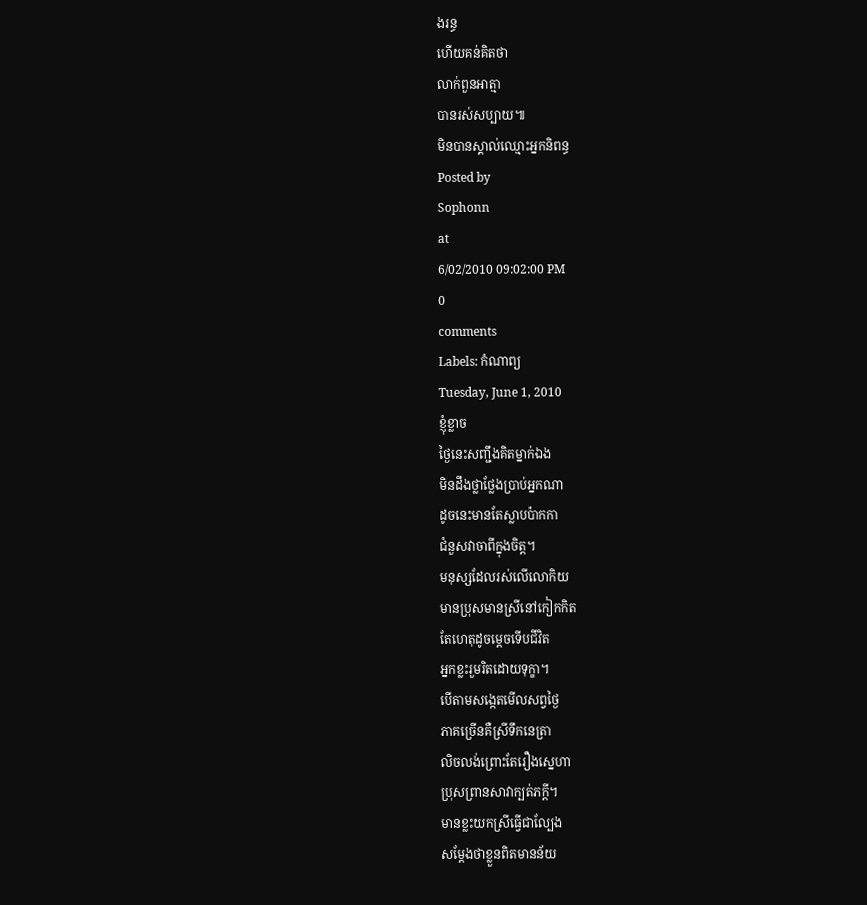ងរន្ធ
ហើយគន់គិតថា
លាក់ពួនអាត្មា
បានរស់សប្បាយ៕
មិនបានស្គាល់ឈ្មោះអ្នកនិពន្ធ
Posted by
Sophonn
at
6/02/2010 09:02:00 PM
0
comments
Labels: កំណាព្យ
Tuesday, June 1, 2010
ខ្ញុំខ្លាច
ថ្ងៃនេះសញ្ជឹងគិតម្នាក់ឯង
មិនដឹងថ្លាថ្លែងប្រាប់អ្នកណា
ដូចនេះមានតែស្លាបប៉ាកកា
ជំនួសវាចាពីក្នុងចិត្ត។
មនុស្សដែលរស់លើលោកិយ
មានប្រុសមានស្រីនៅកៀកកិត
តែហេតុដូចម្តេចទើបជីវិត
អ្នកខ្លះរួមរិតដោយទុក្ខា។
បើតាមសង្កេតមើលសព្វថ្ងៃ
ភាគច្រើនគឺស្រីទឹកនេត្រា
លិចលង់ព្រោះតែរឿងស្នេហា
ប្រុសព្រានសាវាក្បត់ភក្តី។
មានខ្លះយកស្រីធ្វើជាល្បែង
សម្តែងថាខ្លួនពិតមានន័យ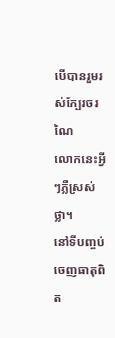បើបានរួមរស់ក្បែរចរណៃ
លោកនេះអ្វីៗភ្លឺស្រស់ថ្លា។
នៅទីបញ្ចប់ចេញធាតុពិត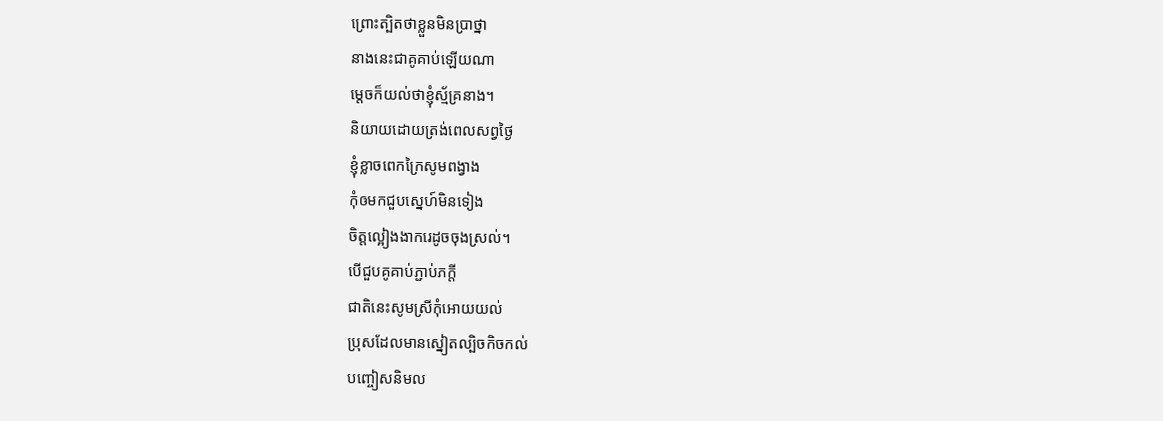ព្រោះត្បិតថាខ្លួនមិនប្រាថ្នា
នាងនេះជាគូគាប់ឡើយណា
ម្តេចក៏យល់ថាខ្ញុំស្ម័គ្រនាង។
និយាយដោយត្រង់ពេលសព្វថ្ងៃ
ខ្ញុំខ្លាចពេកក្រៃសូមពង្វាង
កុំឲមកជួបស្នេហ៍មិនទៀង
ចិត្តល្អៀងងាករេដូចចុងស្រល់។
បើជួបគូគាប់ភ្ជាប់ភក្តី
ជាតិនេះសូមស្រីកុំអោយយល់
ប្រុសដែលមានស្នៀតល្បិចកិចកល់
បញ្ចៀសនិមល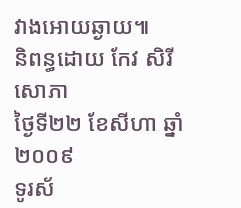វាងអោយឆ្ងាយ៕
និពន្ធដោយ កែវ សិរីសោភា
ថ្ងៃទី២២ ខែសីហា ឆ្នាំ២០០៩
ទូរស័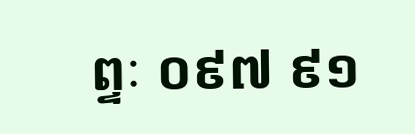ព្ទៈ ០៩៧ ៩១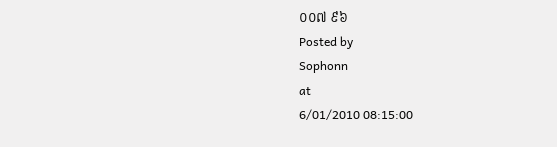០០៧ ៩៦
Posted by
Sophonn
at
6/01/2010 08:15:00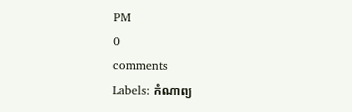PM
0
comments
Labels: កំណាព្យ